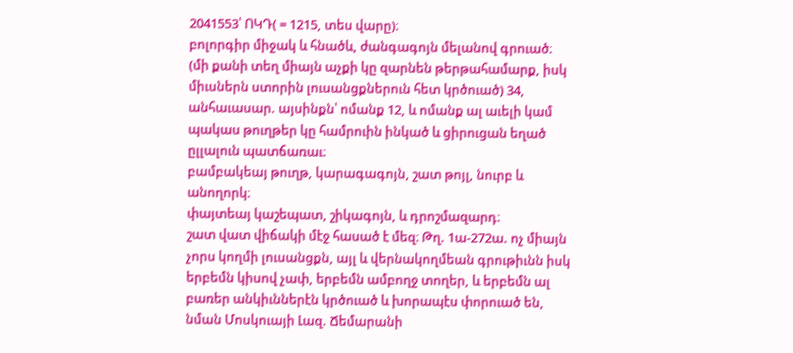2041553՝ ՈԿԴ( = 1215, տես վարը)։
բոլորգիր միջակ և հնածև, ժանգագոյն մելանով գրուած։
(մի քանի տեղ միայն աչքի կը զարնեն թերթահամարք, իսկ միւսներն ստորին լուսանցքներուն հետ կրծուած) 34, անհաւասար. այսինքն՝ ոմանք 12, և ոմանք ալ աւելի կամ պակաս թուղթեր կը համրուին ինկած և ցիրուցան եղած ըլլալուն պատճառաւ։
բամբակեայ թուղթ, կարագագոյն, շատ թոյլ, նուրբ և անողորկ։
փայտեայ կաշեպատ, շիկագոյն, և դրոշմազարդ։
շատ վատ վիճակի մէջ հասած է մեզ։ Թղ. 1ա-272ա. ոչ միայն չորս կողմի լուսանցքն, այլ և վերնակողմեան գրութիւնն իսկ երբեմն կիսով չափ, երբեմն ամբողջ տողեր, և երբեմն ալ բառեր անկիւններէն կրծուած և խորապէս փորուած են, նման Մոսկուայի Լազ. Ճեմարանի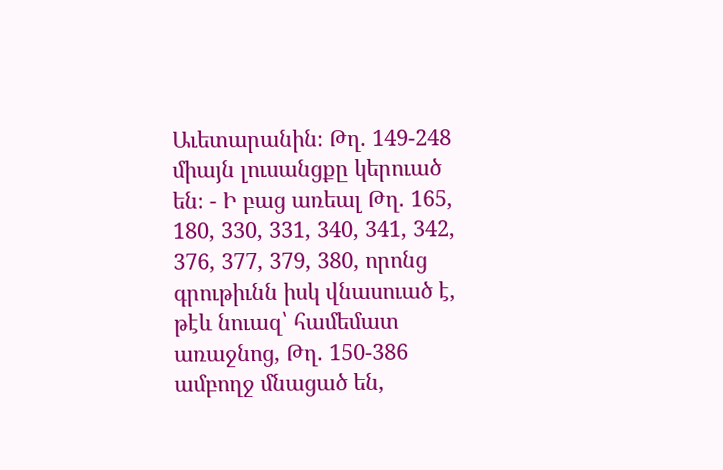Աւետարանին։ Թղ. 149-248 միայն լուսանցքը կերուած են։ - Ի բաց առեալ Թղ. 165, 180, 330, 331, 340, 341, 342, 376, 377, 379, 380, որոնց գրութիւնն իսկ վնասուած է, թէև նուազ՝ համեմատ առաջնոց, Թղ. 150-386 ամբողջ մնացած են,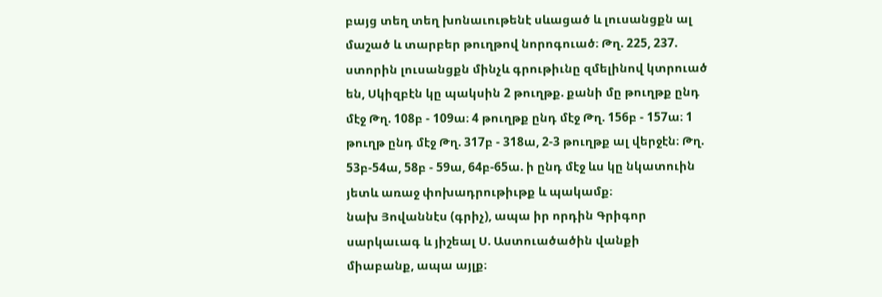բայց տեղ տեղ խոնաւութենէ սևացած և լուսանցքն ալ մաշած և տարբեր թուղթով նորոգուած։ Թղ. 225, 237. ստորին լուսանցքն մինչև գրութիւնը զմելինով կտրուած են, Սկիզբէն կը պակսին 2 թուղթք. քանի մը թուղթք ընդ մէջ Թղ. 108բ - 109ա։ 4 թուղթք ընդ մէջ Թղ. 156բ - 157ա։ 1 թուղթ ընդ մէջ Թղ. 317բ - 318ա, 2-3 թուղթք ալ վերջէն։ Թղ. 53բ-54ա, 58բ - 59ա, 64բ-65ա. ի ընդ մէջ ևս կը նկատուին յետև առաջ փոխադրութիւթք և պակամք։
նախ Յովաննէս (գրիչ), ապա իր որդին Գրիգոր սարկաւագ և յիշեալ Ս. Աստուածածին վանքի միաբանք, ապա այլք։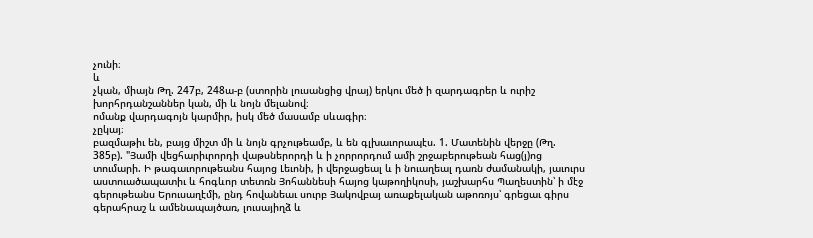չունի։
և
չկան, միայն Թղ. 247բ, 248ա-բ (ստորին լուսանցից վրայ) երկու մեծ ի զարդագրեր և ուրիշ խորհրդանշաններ կան, մի և նոյն մելանով։
ոմանք վարդագոյն կարմիր, իսկ մեծ մասամբ սևագիր։
չըկայ։
բազմաթիւ են, բայց միշտ մի և նոյն գրչութեամբ, և են գլխաւորապէս. 1. Մատենին վերջը (Թղ. 385բ). "Յամի վեցհարիւրորդի վաթսներորդի և ի չորրորդում ամի շրջաբերութեան հաց(յ)ոց տումարի. Ի թագաւորութեանս հայոց Լեւոնի, ի վերջացեալ և ի նուաղեալ դառն ժամանակի, յաւուրս աստուածապատիւ և հոգևոր տետռն Յոհաննեսի հայոց կաթողիկոսի, յաշխարհս Պաղեստին՝ ի մէջ գերութեանս Երուսաղէմի, ընդ հովանեաւ սուրբ Յակովբայ առաքելական աթոռոյս՝ գրեցաւ գիրս գերահրաշ և ամենապայծառ, լուսայիղձ և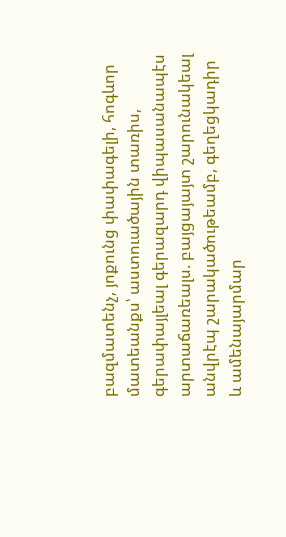բազմատենչ, յոքունց փափագելի, հոգևոր մատեանքս՝ աստուածային տառիս, գերափայլեալ գերազարդ վիպասանապէս արտաճառեալս. բայցայայտ շարունակեալ անվրէպ շարակածութեամբ, գեղեցկադիր և ամենայարմար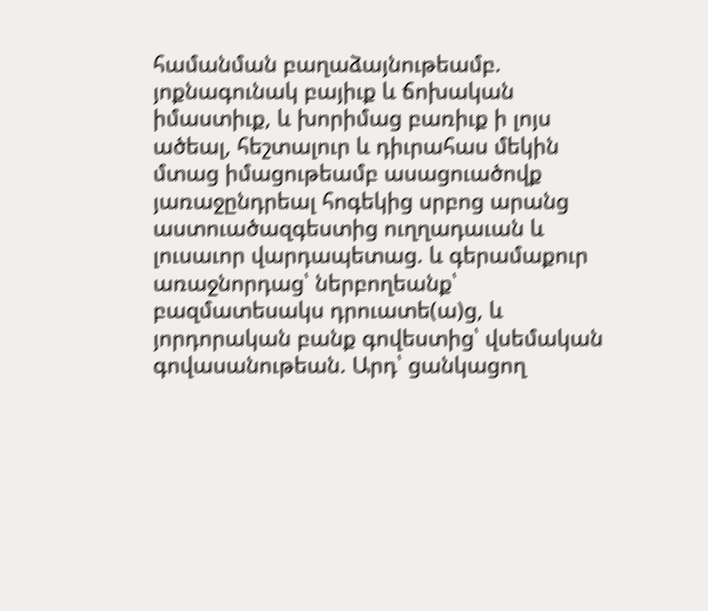համանման բաղաձայնութեամբ. յոքնագունակ բայիւք և ճոխական իմաստիւք, և խորիմաց բառիւք ի լոյս ածեալ, հեշտալուր և դիւրահաս մեկին մտաց իմացութեամբ ասացուածովք յառաջընդրեալ հոգեկից սրբոց արանց աստուածազգեստից ուղղադաւան և լուսաւոր վարդապետաց. և գերամաքուր առաջնորդաց՝ ներբողեանք՝ բազմատեսակս դրուատե(ա)ց, և յորդորական բանք գովեստից՝ վսեմական գովասանութեան. Արդ՝ ցանկացող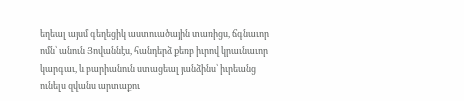եղեալ այսմ գեղեցիկ աստուածային տառիցս, ճգնաւոր ոմն՝ անուն Յովաննէս, հանդերձ քեռբ իւրով կրաւնաւոր կարգաւ, և բարիանուն ստացեալ յանձինս՝ իւրեանց ունելս զվանս արտաքու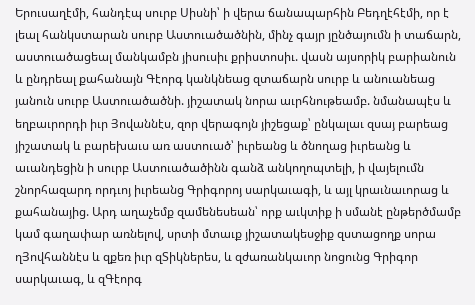Երուսաղէմի, հանդէպ սուրբ Սիսնի՝ ի վերա ճանապարհին Բեդղէհէմի, որ է լեալ հանկստարան սուրբ Աստուածածնին, մինչ գայր յընծայումն ի տաճարն, աստուածացեալ մանկամբն յիսուսիւ քրիստոսիւ. վասն այսորիկ բարիանուն և ընդրեալ քահանայն Գէորգ կանկնեաց զտաճարն սուրբ և անուանեաց յանուն սուրբ Աստուածածնի. յիշատակ նորա աւրհնութեամբ. նմանապէս և եղբաւրորդի իւր Յովաննէս, զոր վերագոյն յիշեցաք՝ ընկալաւ զսայ բարեաց յիշատակ և բարեխաւս առ աստուած՝ իւրեանց և ծնողաց իւրեանց և աւանդեցին ի սուրբ Աստուածածինն գանձ անկողոպտելի, ի վայելումն շնորհազարդ որդւոյ իւրեանց Գրիգորոյ սարկաւագի, և այլ կրաւնաւորաց և քահանայից. Արդ աղաչեմք զամենեսեան՝ որք աւկտիք ի սմանէ ընթերծմամբ կամ գաղափար առնելով, սրտի մտաւք յիշատակեսջիք զստացողք սորա ղՅովհաննէս և զքեռ իւր զՏիկներես, և զժառանկաւոր նոցունց Գրիգոր սարկաւագ, և զԳէորգ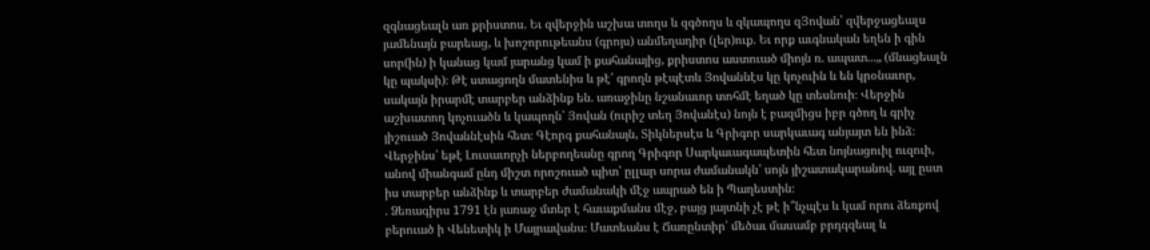զգնացեալն առ քրիստոս. Եւ զվերջին աշխա տողս և զգծողս և զկապողս զՅովան՝ զվերջացեալս յամենայն բարեաց, և խոշորութեանս (գրոյս) անմեղադիր (լեր)ուք. Եւ որք աւգնական եղեն ի գին սոր(ին) ի կանաց կամ յարանց կամ ի քահանայից, քրիստոս աստուած միոյն ռ. ապատ...„ (մնացեալն կը պակսի)։ Թէ ստացողն մատենիս և թէ՛ գրողն թէպէտև Յովաննէս կը կոչուին և են կրօնաւոր, սակայն իրարմէ տարբեր անձինք են. առաջինը նշանաւոր տոհմէ եղած կը տեսնուի։ Վերջին աշխատող կոչուածն և կապողն՝ Յովան (ուրիշ տեղ Յովանէս) նոյն է բազմիցս իբր գծող և գրիչ յիշուած Յովաննէսին հետ։ Գէորգ քահանայն, Տիկներսէս և Գրիգոր սարկաւագ անյայտ են ինձ։ Վերջինս՝ եթէ Լուսաւորչի ներբողեանը գրող Գրիգոր Սարկաւագապետին հետ նոյնացուիլ ուզուի, անով միանգամ ընդ միշտ որոշուած պիտ՝ ըլլար սորա ժամանակն՝ սոյն յիշատակարանով. այլ ըստ իս տարբեր անձինք և տարբեր ժամանակի մէջ ապրած են ի Պաղեստին։
. Ձեռագիրս 1791 էն յառաջ մտեր է հաւաքմանս մէջ, բայց յայտնի չէ թէ ի՞նչպէս և կամ որու ձեռքով բերուած ի Վենետիկ ի Մայրավանս։ Մատեանս է Ճառընտիր՝ մեծաւ մասամբ բրդգզեալ և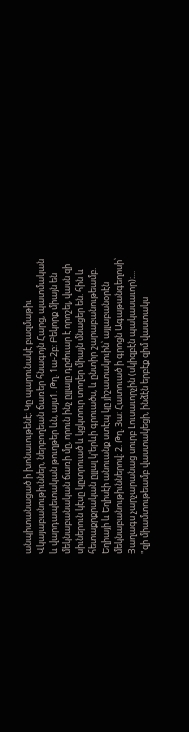անպիտանացած ի խոնաւութենէ։ Կը պարունակէ բազմաթիւ Վկայաբանութիւններ, ներբողեան ճառեր հնագոյն Հարց, պատմական և վարդապետական թուղթեր ևն, այս1. Թղ. 1ա-2բ։ Բեկորք միայն են մեկնաբանական ճառի մը, որուն ինչ ըլլալը դըժուար է որոշել, վասն զի սիւներուն կէսը կըտրուած և կցկտուր տողեր միայն մնացեր են. հին և հետաքրքրական ըլլալ կ'երևի գրուածս, և ընտիր շարաբանութեամբ. Եղիայի և Եղիսէի անուանք ստէպ կը յիշատակուին՝ այլաբանօրէն մեկնաբանութիւններով։ 2. Թղ. 3ա։ Հատուած ի գրոցն Ագաթանգեղոսի՝ Յաղագս չարչարանաց սուրբ Լուսաւորչին (սկիզբէն պակասաւոր)։... "զի միամտութեամբ վաստակեցի, ինձէն երբէք զիմ վաստակս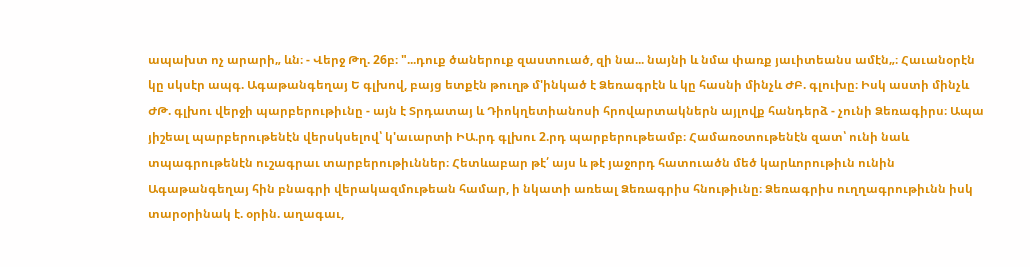ապախտ ոչ արարի„ ևն։ - Վերջ Թղ. 26բ։ "...դուք ծաներուք զաստուած, զի նա... նայնի և նմա փառք յաւիտեանս ամէն„։ Հաւանօրէն կը սկսէր ապգ. Ագաթանգեղայ Ե գլխով, բայց ետքէն թուղթ մ'ինկած է Ձեռագրէն և կը հասնի մինչև ԺԲ. գլուխը։ Իսկ աստի մինչև ԺԹ. գլխու վերջի պարբերութիւնը - այն է Տրդատայ և Դիոկղետիանոսի հրովարտակներն այլովք հանդերձ - չունի Ձեռագիրս։ Ապա յիշեալ պարբերութենէն վերսկսելով՝ կ'աւարտի ԻԱ.րդ գլխու 2.րդ պարբերութեամբ։ Համառօտութենէն զատ՝ ունի նաև տպագրութենէն ուշագրաւ տարբերութիւններ։ Հետևաբար թէ՛ այս և թէ յաջորդ հատուածն մեծ կարևորութիւն ունին Ագաթանգեղայ հին բնագրի վերակազմութեան համար, ի նկատի առեալ Ձեռագրիս հնութիւնը։ Ձեռագրիս ուղղագրութիւնն իսկ տարօրինակ է. օրին. աղագաւ,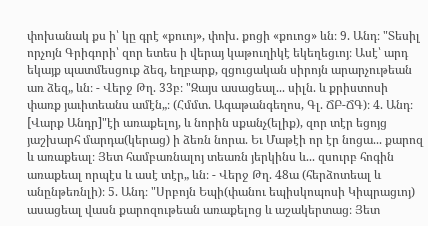փոխանակ քս ի՝ կը գրէ «քուոյ», փոխ. քոցի «քուոց» ևն։ 9. Անդ։ "Տեսիլ որչոյն Գրիգորի՝ զոր ետես ի վերայ կաթուղիկէ եկեղեցւոյ։ Ասէ՝ արդ եկայք պատմեսցուք ձեզ, եղբարք, զցուցական սիրոյն արարչութեան առ ձեզ„ ևն։ - Վերջ Թղ. 33բ։ "Զայս ասացեալ... սիլն. և քրիստոսի փառք յաւիտեանս ամէն„։ (Հմմտ. Ագաթանգեղոս, Գլ. ՃԲ-ՃԳ)։ 4. Անդ։ [Վարք Անդր]"էի առաքելոյ, և նորին սքանչ(ելիք), զոր տէր եցոյց յաշխարհ մարդա(կերաց) ի ձեռն նորա. Եւ Մաթէի որ էր նոցա... քարոզ և առաքեալ։ Յետ համբառնալոյ տեառն յերկինս և... զսուրբ հոգին առաքեալ որպէս և ասէ տէր„ ևն։ - Վերջ Թղ. 48ա (հերձոտեալ և անընթեռնլի)։ 5. Անդ։ "Սրբոյն Եպի(փանու եպիսկոպոսի Կիպրացւոյ) ասացեալ վասն քարոզութեան առաքելոց և աշակերտաց։ Յետ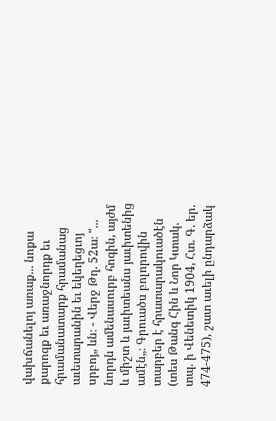վախճանելոյ առաք... նոքա քարոզք եւ առաջնորդք եւ հրամանատարք հրամանաց աւետարանին եւ եկեղեցւոյ սրբոյ„ ևն։ - Վերջ Թղ. 52ա։ "... նորդն ամենասուրբ հոգին, այժմ և միշտ և յաւիտեանս յաւիտենից ամէն„։ Գրուածս բոլորովին տարբեր է հրատարակուածէն (տես Թանգ Հին և Նոր Կտակ. տպ. ի Վենետիկ 1904, Հտ. Գ. եր. 474-475), շատ աւելի ընդարձակ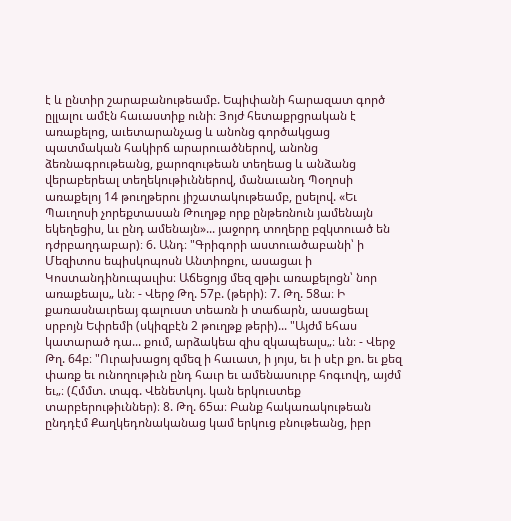է և ընտիր շարաբանութեամբ. Եպիփանի հարազատ գործ ըլլալու ամէն հաւաստիք ունի։ Յոյժ հետաքրցրական է առաքելոց, աւետարանչաց և անոնց գործակցաց պատմական հակիրճ արարուածներով, անոնց ձեռնագրութեանց, քարոզութեան տեղեաց և անձանց վերաբերեալ տեղեկութիւններով, մանաւանդ Պօղոսի առաքելոյ 14 թուղթերու յիշատակութեամբ, ըսելով. «Եւ Պաւղոսի չորեքտասան Թուղթք որք ընթեռնուն յամենայն եկեղեցիս, ևւ ընդ ամենայն»... յաջորդ տողերը բզկտուած են դժրբաղդաբար)։ 6. Անդ։ "Գրիգորի աստուածաբանի՝ ի Մեզիտոս եպիսկոպոսն Անտիոքու, ասացաւ ի Կոստանդինուպաւլիս։ Աճեցոյց մեզ զթիւ առաքելոցն՝ նոր առաքեալս„ ևն։ - Վերջ Թղ. 57բ. (թերի)։ 7. Թղ. 58ա։ Ի քառասնաւրեայ գալուստ տեառն ի տաճարն, ասացեալ սրբոյն Եփրեմի (սկիզբէն 2 թուղթք թերի)... "Այժմ եհաս կատարած դա... քում, արձակեա զիս զկապեալս„։ ևն։ - Վերջ Թղ. 64բ։ "Ուրախացոյ զմեզ ի հաւատ, ի յոյս, եւ ի սէր քո. եւ քեզ փառք եւ ունողութիւն ընդ հաւր եւ ամենասուրբ հոգւովդ, այժմ եւ„։ (Հմմտ. տպգ. Վենետկոյ. կան երկուստեք տարբերութիւններ)։ 8. Թղ. 65ա։ Բանք հակառակութեան ընդդէմ Քաղկեդոնականաց կամ երկուց բնութեանց, իբր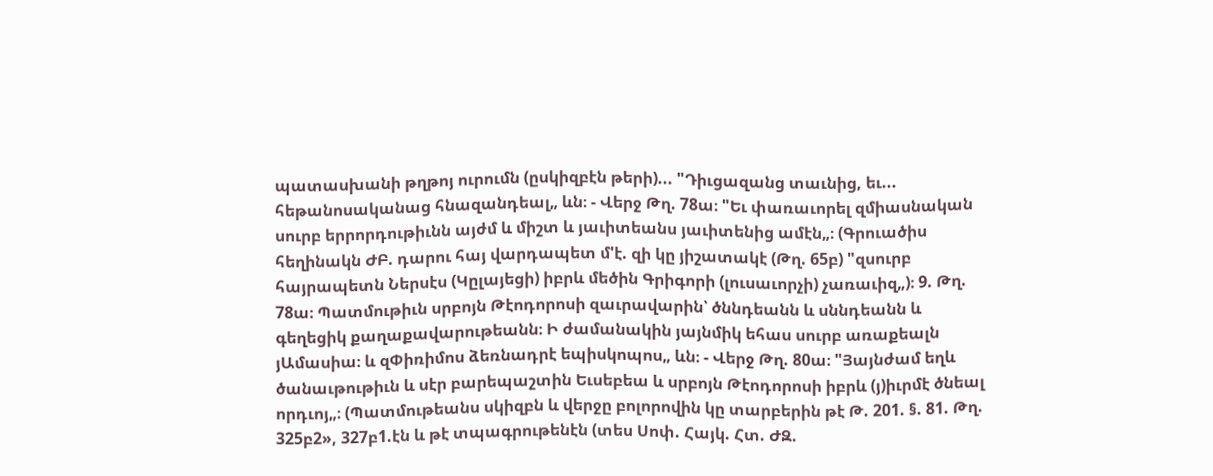պատասխանի թղթոյ ուրումն (ըսկիզբէն թերի)... "Դիւցազանց տաւնից, եւ... հեթանոսականաց հնազանդեալ„ ևն։ - Վերջ Թղ. 78ա։ "Եւ փառաւորել զմիասնական սուրբ երրորդութիւնն այժմ և միշտ և յաւիտեանս յաւիտենից ամէն„։ (Գրուածիս հեղինակն ԺԲ. դարու հայ վարդապետ մ'է. զի կը յիշատակէ (Թղ. 65բ) "զսուրբ հայրապետն Ներսէս (Կըլայեցի) իբրև մեծին Գրիգորի (լուսաւորչի) չառաւիզ„)։ 9. Թղ. 78ա։ Պատմութիւն սրբոյն Թէոդորոսի զաւրավարին՝ ծննդեանն և սննդեանն և գեղեցիկ քաղաքավարութեանն։ Ի ժամանակին յայնմիկ եհաս սուրբ առաքեալն յԱմասիա։ և զՓիռիմոս ձեռնադրէ եպիսկոպոս„ ևն։ - Վերջ Թղ. 80ա։ "Յայնժամ եղև ծանաւթութիւն և սէր բարեպաշտին Եւսեբեա և սրբոյն Թէոդորոսի իբրև (յ)իւրմէ ծնեալ որդւոյ„։ (Պատմութեանս սկիզբն և վերջը բոլորովին կը տարբերին թէ Թ. 201. §. 81. Թղ. 325բ2», 327բ1.էն և թէ տպագրութենէն (տես Սոփ. Հայկ. Հտ. ԺԶ.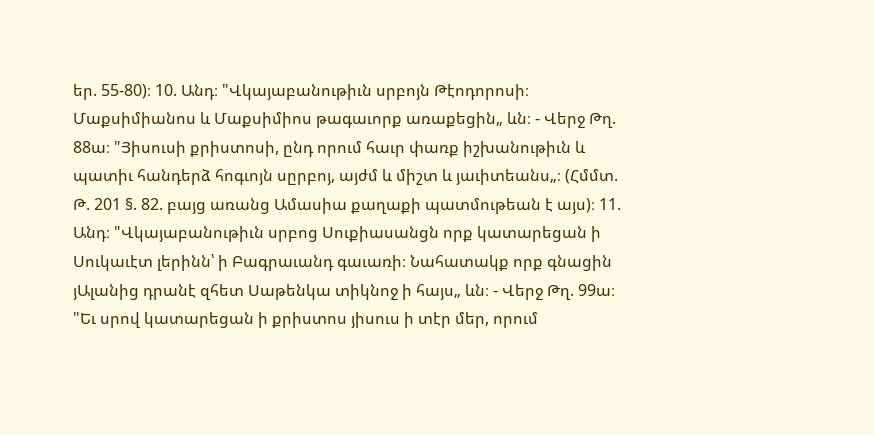եր. 55-80)։ 10. Անդ։ "Վկայաբանութիւն սրբոյն Թէոդորոսի։ Մաքսիմիանոս և Մաքսիմիոս թագաւորք առաքեցին„ ևն։ - Վերջ Թղ. 88ա։ "Յիսուսի քրիստոսի, ընդ որում հաւր փառք իշխանութիւն և պատիւ հանդերձ հոգւոյն սըրբոյ, այժմ և միշտ և յաւիտեանս„։ (Հմմտ. Թ. 201 §. 82. բայց առանց Ամասիա քաղաքի պատմութեան է այս)։ 11. Անդ։ "Վկայաբանութիւն սրբոց Սուքիասանցն որք կատարեցան ի Սուկաւէտ լերինն՝ ի Բագրաւանդ գաւառի։ Նահատակք որք գնացին յԱլանից դրանէ զհետ Սաթենկա տիկնոջ ի հայս„ ևն։ - Վերջ Թղ. 99ա։ "Եւ սրով կատարեցան ի քրիստոս յիսուս ի տէր մեր, որում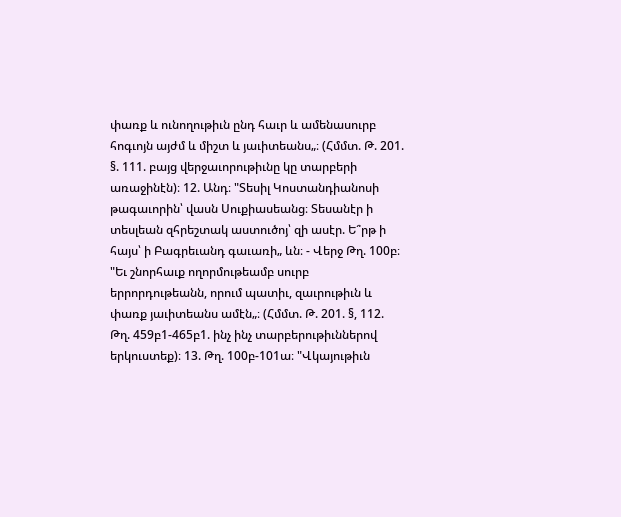փառք և ունողութիւն ընդ հաւր և ամենասուրբ հոգւոյն այժմ և միշտ և յաւիտեանս„։ (Հմմտ. Թ. 201. §. 111. բայց վերջաւորութիւնը կը տարբերի առաջինէն)։ 12. Անդ։ "Տեսիլ Կոստանդիանոսի թագաւորին՝ վասն Սուքիասեանց։ Տեսանէր ի տեսլեան զհրեշտակ աստուծոյ՝ զի ասէր. Ե՞րթ ի հայս՝ ի Բագրեւանդ գաւառի„ ևն։ - Վերջ Թղ. 100բ։ "Եւ շնորհաւք ողորմութեամբ սուրբ երրորդութեանն, որում պատիւ, զաւրութիւն և փառք յաւիտեանս ամէն„։ (Հմմտ. Թ. 201. §, 112. Թղ. 459բ1-465բ1. ինչ ինչ տարբերութիւններով երկուստեք)։ 13. Թղ. 100բ-101ա։ "Վկայութիւն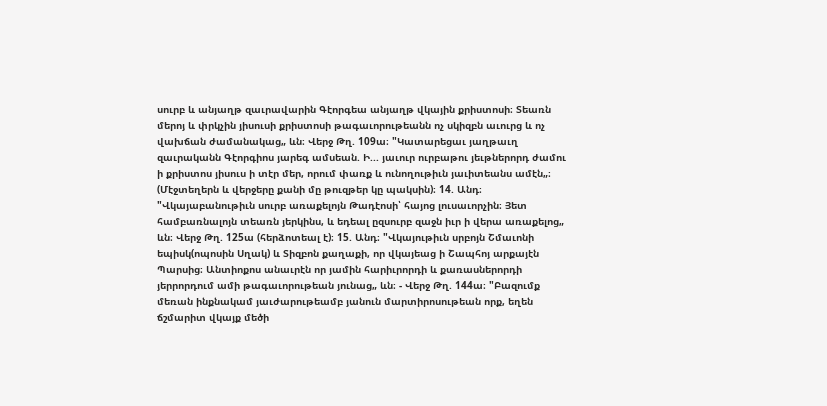սուրբ և անյաղթ զաւրավարին Գէորգեա անյաղթ վկային քրիստոսի։ Տեառն մերոյ և փրկչին յիսուսի քրիստոսի թագաւորութեանն ոչ սկիզբն աւուրց և ոչ վախճան ժամանակաց„ ևն։ Վերջ Թղ. 109ա։ "Կատարեցաւ յաղթաւղ զաւրականն Գէորգիոս յարեգ ամսեան. Ի... յաւուր ուրբաթու յեւթներորդ ժամու ի քրիստոս յիսուս ի տէր մեր, որում փառք և ունողութիւն յաւիտեանս ամէն„։ (Մէջտեղերն և վերջերը քանի մը թուզթեր կը պակսին)։ 14. Անդ։ "Վկայաբանութիւն սուրբ առաքելոյն Թադէոսի՝ հայոց լուսաւորչին։ Յետ համբառնալոյն տեառն յերկինս, և եդեալ ըզսուրբ զաջն իւր ի վերա առաքելոց„ ևն։ Վերջ Թղ. 125ա (հերձոտեալ է)։ 15. Անդ։ "Վկայութիւն սրբոյն Շմաւոնի եպիսկ(ոպոսին Սղակ) և Տիզբոն քաղաքի, որ վկայեաց ի Շապհոյ արքայէն Պարսից։ Անտիոքոս անաւրէն որ յամին հարիւրորդի և քառասներորդի յերրորդում ամի թագաւորութեան յունաց„ ևն։ - Վերջ Թղ. 144ա։ "Բազումք մեռան ինքնակամ յաւժարութեամբ յանուն մարտիրոսութեան որք, եղեն ճշմարիտ վկայք մեծի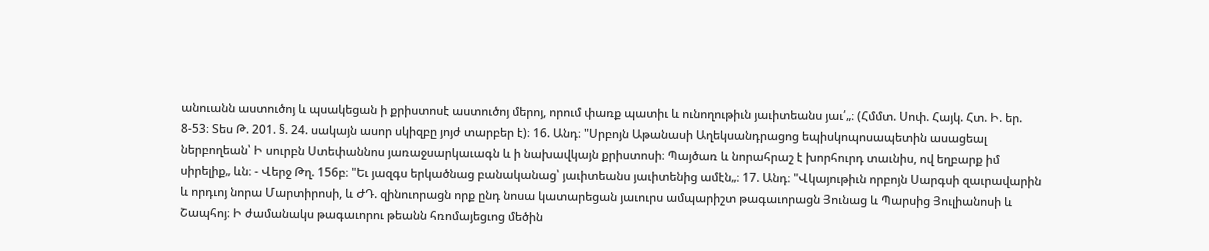անուանն աստուծոյ և պսակեցան ի քրիստոսէ աստուծոյ մերոյ, որում փառք պատիւ և ունողութիւն յաւիտեանս յաւ՛„։ (Հմմտ. Սոփ. Հայկ. Հտ. Ի. եր. 8-53։ Տես Թ. 201. §. 24. սակայն ասոր սկիզբը յոյժ տարբեր է)։ 16. Անդ։ "Սրբոյն Աթանասի Աղեկսանդրացոց եպիսկոպոսապետին ասացեալ ներբողեան՝ Ի սուրբն Ստեփաննոս յառաջսարկաւագն և ի նախավկայն քրիստոսի։ Պայծառ և նորահրաշ է խորհուրդ տաւնիս, ով եղբարք իմ սիրելիք„ ևն։ - Վերջ Թղ. 156բ։ "Եւ յազգս երկածնաց բանականաց՝ յաւիտեանս յաւիտենից ամէն„։ 17. Անդ։ "Վկայութիւն որբոյն Սարգսի զաւրավարին և որդւոյ նորա Մարտիրոսի, և ԺԴ. զինուորացն որք ընդ նոսա կատարեցան յաւուրս ամպարիշտ թագաւորացն Յունաց և Պարսից Յուլիանոսի և Շապհոյ։ Ի ժամանակս թագաւորու թեանն հռոմայեցւոց մեծին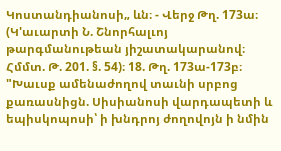Կոստանդիանոսի„ ևն։ - Վերջ Թղ. 173ա։ (Կ'աւարտի Ն. Շնորհալւոյ թարգմանութեան յիշատակարանով։ Հմմտ. Թ. 201. §. 54)։ 18. Թղ. 173ա-173բ։ "Խաւսք ամենաժողով տաւնի սրբոց քառասնիցն. Սիսիանոսի վարդապետի և եպիսկոպոսի՝ ի խնդրոյ ժողովոյն ի նմին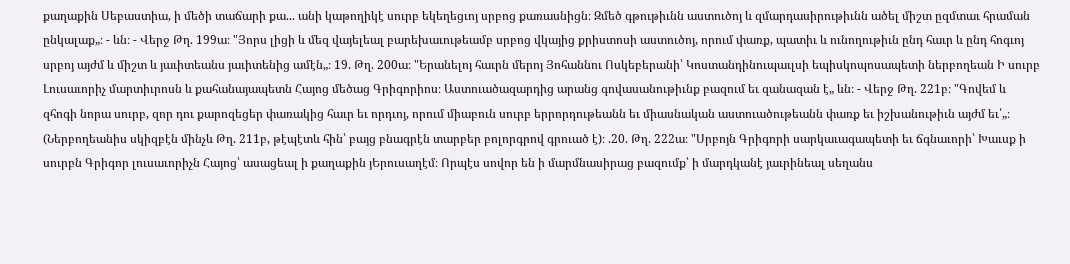քաղաքին Սեբաստիա, ի մեծի տաճարի քա... անի կաթողիկէ սուրբ եկեղեցւոյ սրբոց քառասնիցն։ Զմեծ գթութիւնն աստուծոյ և զմարդասիրութիւնն ածել միշտ ըզմտաւ հրաման ընկալաք„։ - ևն։ - Վերջ Թղ. 199ա։ "Յորս լիցի և մեզ վայելեալ բարեխաւութեամբ սրբոց վկայից քրիստոսի աստուծոյ, որում փառք, պատիւ և ունողութիւն ընդ հաւր և ընդ հոգւոյ սրբոյ այժմ և միշտ և յաւիտեանս յաւիտենից ամէն„։ 19. Թղ. 200ա։ "Երանելոյ հաւրն մերոյ Յոհաննու Ոսկեբերանի՝ Կոստանդինուպաւլսի եպիսկոպոսապետի ներբողեան Ի սուրբ Լուսաւորիչ մարտիւրոսն և քահանայապետն Հայոց մեծաց Գրիգորիոս։ Աստուածազարդից արանց գովասանութիւնք բազում եւ զանազան է„ ևն։ - Վերջ Թղ. 221բ։ "Գովեմ և զհոգի նորա սուրբ, զոր դու քարոզեցեր փառակից հաւր եւ որդւոյ, որում միաբուն սուրբ երրորդութեանն եւ միասնական աստուածութեանն փառք եւ իշխանութիւն այժմ եւ՛„։ (Ներբողեանիս սկիզբէն մինչև Թղ. 211բ, թէպէտև հին՝ բայց բնագրէն տարբեր բոլորգրով գրուած է)։ .20. Թղ. 222ա։ "Սրբոյն Գրիգորի սարկաւագապետի եւ ճգնաւորի՝ Խաւսք ի սուրբն Գրիգոր լուսաւորիչն Հայոց՝ ասացեալ ի քաղաքին յԵրուսաղէմ։ Որպէս սովոր են ի մարմնասիրաց բազումք՝ ի մարդկանէ յաւրինեալ սեղանս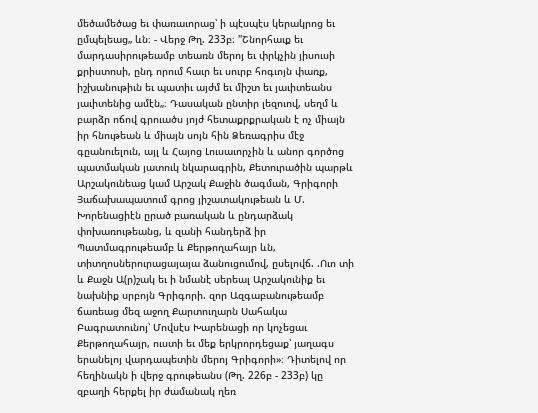մեծամեծաց եւ փառաւորաց՝ ի պէսպէս կերակրոց եւ ըմպելեաց„ ևն։ - Վերջ Թղ. 233բ։ "Շնորհաւք եւ մարդասիրութեամբ տեառն մերոյ եւ փրկչին յիսուսի քրիստոսի, ընդ որում հաւր եւ սուրբ հոգւոյն փառք, իշխանութիւն եւ պատիւ այժմ եւ միշտ եւ յաւիտեանս յաւիտենից ամէն„։ Դասական ընտիր լեզուով, սեղմ և բարձր ոճով գրուածս յոյժ հետաքրքրական է ոչ միայն իր հնութեան և միայն սոյն հին Ձեռագրիս մէջ գըանուելուն, այլ և Հայոց Լուսաւորչին և անոր գործոց պատմական յատուկ նկարագրին, Քետուրածին պարթև Արշակունեաց կամ Արշակ Քաջին ծագման, Գրիգորի Յաճախապատում գրոց յիշատակութեան և Մ. Խորենացիէն ըրած բառական և ընդարձակ փոխառութեանց, և զանի հանդերձ իր Պատմագրութեամբ և Քերթողահայր ևն, տիտղոսներուրացայայա ձանուցումով, ըսելովճ. .Ուո տի և Քաջն Ա(ր)շակ եւ ի նմանէ սերեալ Արշակունիք եւ նախնիք սրբոյն Գրիգորի. զոր Ազգաբանութեամբ ճառեաց մեզ աջող Քարտուղարն Սահակա Բագրատունոյ՝ Մովսէս Խարենացի որ կոչեցաւ Քերթողահայր, ուստի եւ մեք երկրորդեցաք՝ յաղագս երանելոյ վարդապետին մերոյ Գրիգորի»։ Դիտելով որ հեղինակն ի վերջ գրութեանս (Թղ. 226բ - 233բ) կը զբաղի հերքել իր ժամանակ ղեռ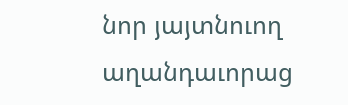նոր յայտնուող աղանդաւորաց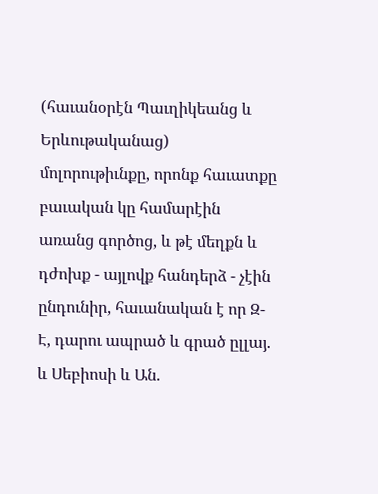(հաւանօրէն Պաւղիկեանց և Երևութականաց) մոլորութիւնքը, որոնք հաւատքը բաւական կը համարէին առանց գործոց, և թէ մեղքն և դժոխք - այլովք հանդերձ - չէին ընդունիր, հաւանական է որ Զ-Է, դարու ապրած և գրած ըլլայ. և Սեբիոսի և Ան.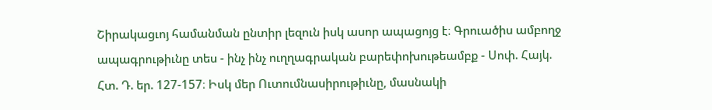Շիրակացւոյ համանման ընտիր լեզուն իսկ ասոր ապացոյց է։ Գրուածիս ամբողջ ապագրութիւնը տես - ինչ ինչ ուղղագրական բարեփոխութեամբք - Սոփ. Հայկ. Հտ. Դ. եր. 127-157։ Իսկ մեր Ուտումնասիրութիւնը, մասնակի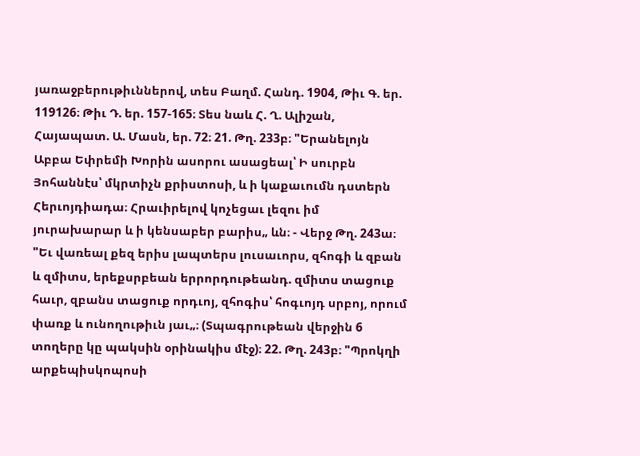յառաջբերութիւններով, տես Բաղմ. Հանդ. 1904, Թիւ Գ. եր. 119126։ Թիւ Դ. եր. 157-165։ Տես նաև Հ. Ղ. Ալիշան, Հայապատ. Ա. Մասն, եր. 72։ 21. Թղ. 233բ։ "Երանելոյն Աբբա Եփրեմի Խորին ասորու ասացեալ՝ Ի սուրբն Յոհաննէս՝ մկրտիչն քրիստոսի, և ի կաքաւումն դստերն Հերւոյդիադա։ Հրաւիրելով կոչեցաւ լեզու իմ յուրախարար և ի կենսաբեր բարիս„ ևն։ - Վերջ Թղ. 243ա։ "Եւ վառեալ քեզ երիս լապտերս լուսաւորս, զհոգի և զբան և զմիտս, երեքսրբեան երրորդութեանդ. զմիտս տացուք հաւր, զբանս տացուք որդւոյ, զհոգիս՝ հոգւոյդ սրբոյ, որում փառք և ունողութիւն յաւ„։ (Տպագրութեան վերջին 6 տողերը կը պակսին օրինակիս մէջ)։ 22. Թղ. 243բ։ "Պրոկղի արքեպիսկոպոսի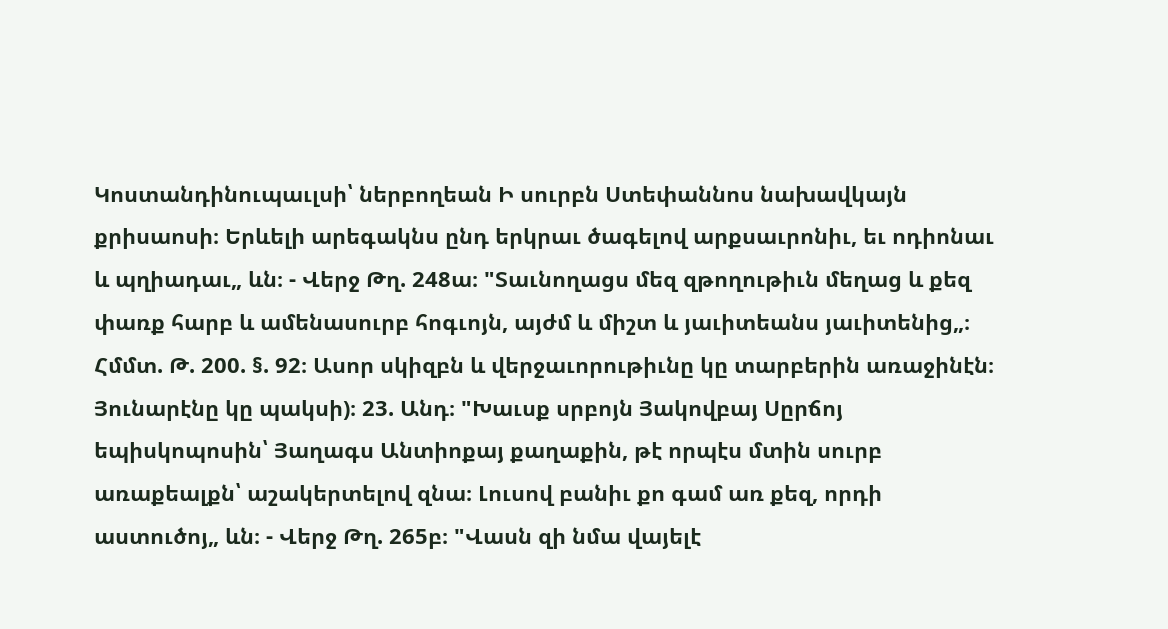Կոստանդինուպաւլսի՝ ներբողեան Ի սուրբն Ստեփաննոս նախավկայն քրիսաոսի։ Երևելի արեգակնս ընդ երկրաւ ծագելով արքսաւրոնիւ, եւ ոդիոնաւ և պղիադաւ„ ևն։ - Վերջ Թղ. 248ա։ "Տաւնողացս մեզ զթողութիւն մեղաց և քեզ փառք հարբ և ամենասուրբ հոգւոյն, այժմ և միշտ և յաւիտեանս յաւիտենից„։ Հմմտ. Թ. 200. §. 92։ Ասոր սկիզբն և վերջաւորութիւնը կը տարբերին առաջինէն։ Յունարէնը կը պակսի)։ 23. Անդ։ "Խաւսք սրբոյն Յակովբայ Սըրճոյ եպիսկոպոսին՝ Յաղագս Անտիոքայ քաղաքին, թէ որպէս մտին սուրբ առաքեալքն՝ աշակերտելով զնա։ Լուսով բանիւ քո գամ առ քեզ, որդի աստուծոյ„ ևն։ - Վերջ Թղ. 265բ։ "Վասն զի նմա վայելէ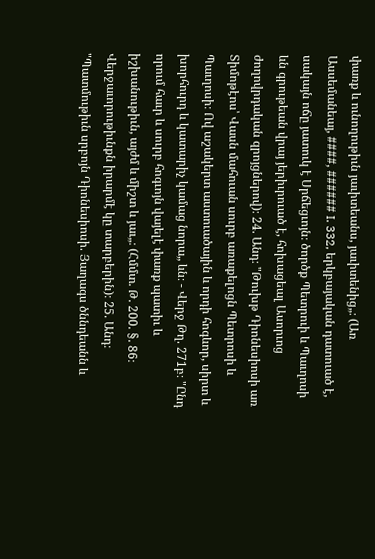փառք և ունողութիւն յաւիտեանս, յաւիտենից„։ (Առ Ասսեմանեայ, ####, ###### I. 332, երկբայական դատուած է, սակայն ոճը յատուկ է Սրճեցւոյն։ ծործք Պետրուի և Պաւղոսի ևն գրութեան վրայ յերիւրուած է, հոխացեալ Ասորւոց ժողովրդական զրոյցներով)։ 24. Անդ։ "Թուխթ Դիոնեսիոսի առ Տիմոթէոս՝ Վասն մահուան սուրբ առաքելոցն Պետրոսի և Պաւղոսի։ Ով աշակերտ աստուածային և որդի հոգևոր, սիրտ և խորհուրդ և կատարիչ կամաց նորա„ ևն։ - Վերջ Թղ. 271բ։ "Ընդ որում հաւր և սուրբ հոգւոյն վայելէ փառք պատիւ և իշխանութիւն, այժմ և միշտ և յաւ„։ (Հմմտ. Թ. 200. §. 86։ Վերջաւորութիւնքն իրարմէ կը տարբերին)։ 25. Անդ։ "Պատմութիւն սրբոյն Դիոնեսիոսի. Յաղագս ծննդեանն և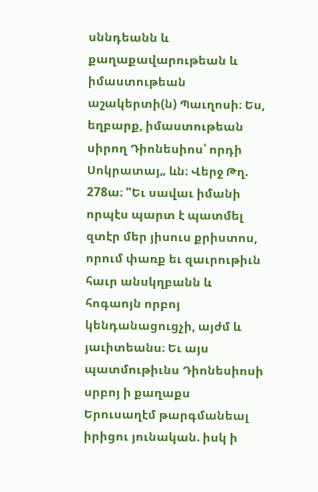սննդեանն և քաղաքավարութեան և իմաստութեան աշակերտի(ն) Պաւղոսի։ Ես, եղբարք, իմաստութեան սիրող Դիոնեսիոս՝ որդի Սոկրատայ„ ևն։ Վերջ Թղ. 278ա։ "Եւ սավաւ իմանի որպէս պարտ է պատմել զտէր մեր յիսուս քրիստոս, որում փառք եւ զաւրութիւն հաւր անսկղբանն և հոգաոյն որբոյ կենդանացուցչի, այժմ և յաւիտեանս։ Եւ այս պատմութիւնս Դիոնեսիոսի սրբոյ ի քաղաքս Երուսաղէմ թարգմանեալ իրիցու յունական. իսկ ի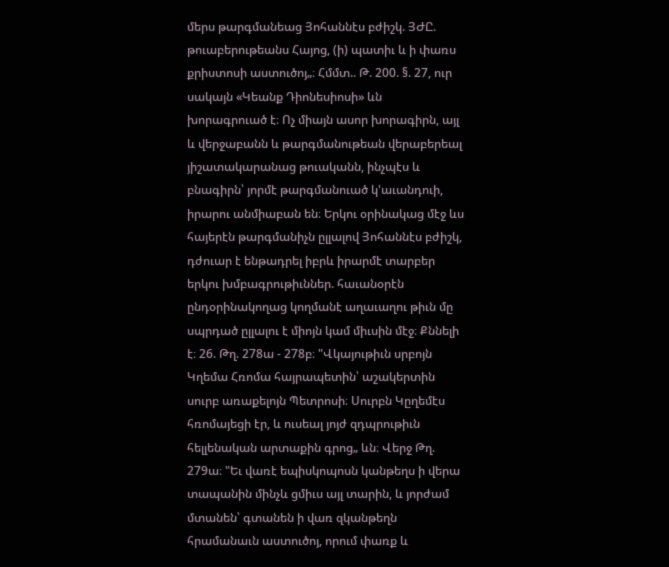մերս թարգմանեաց Յոհաննէս բժիշկ. ՅԺԸ. թուաբերութեանս Հայոց, (ի) պատիւ և ի փառս քրիստոսի աստուծոյ„։ Հմմտ.. Թ. 200. §. 27, ուր սակայն «Կեանք Դիոնեսիոսի» ևն խորագրուած է։ Ոչ միայն ասոր խորագիրն, այլ և վերջաբանն և թարգմանութեան վերաբերեալ յիշատակարանաց թուականն, ինչպէս և բնագիրն՝ յորմէ թարգմանուած կ'աւանդուի, իրարու անմիաբան են։ Երկու օրինակաց մէջ ևս հայերէն թարգմանիչն ըլլալով Յոհաննէս բժիշկ, դժուար է ենթադրել իբրև իրարմէ տարբեր երկու խմբագրութիւններ. հաւանօրէն ընդօրինակողաց կողմանէ աղաւաղու թիւն մը սպրդած ըլլալու է միոյն կամ միւսին մէջ։ Քննելի է։ 26. Թղ. 278ա - 278բ։ "Վկայութիւն սրբոյն Կղեմա Հռոմա հայրապետին՝ աշակերտին սուրբ առաքելոյն Պետրոսի։ Սուրբն Կըղեմէս հռոմայեցի էր, և ուսեալ յոյժ զդպրութիւն հելլենական արտաքին գրոց„ ևն։ Վերջ Թղ. 279ա։ "Եւ վառէ եպիսկոպոսն կանթեղս ի վերա տապանին մինչև ցմիւս այլ տարին, և յորժամ մտանեն՝ գտանեն ի վառ զկանթեղն հրամանաւն աստուծոյ, որում փառք և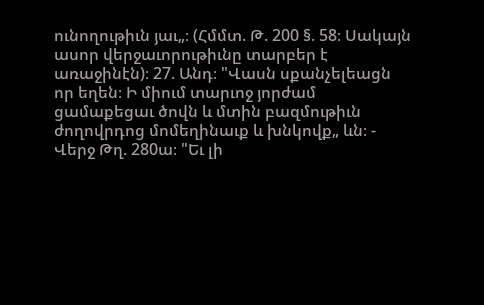ունողութիւն յաւ„։ (Հմմտ. Թ. 200 §. 58։ Սակայն ասոր վերջաւորութիւնը տարբեր է առաջինէն)։ 27. Անդ։ "Վասն սքանչելեացն որ եղեն։ Ի միում տարւոջ յորժամ ցամաքեցաւ ծովն և մտին բազմութիւն ժողովրդոց մոմեղինաւք և խնկովք„ ևն։ - Վերջ Թղ. 280ա։ "Եւ լի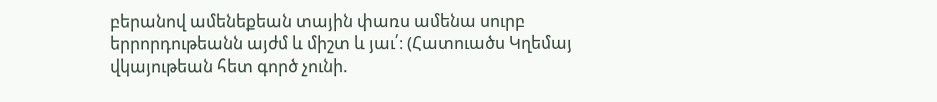բերանով ամենեքեան տային փառս ամենա սուրբ երրորդութեանն այժմ և միշտ և յաւ՛։ (Հատուածս Կղեմայ վկայութեան հետ գործ չունի.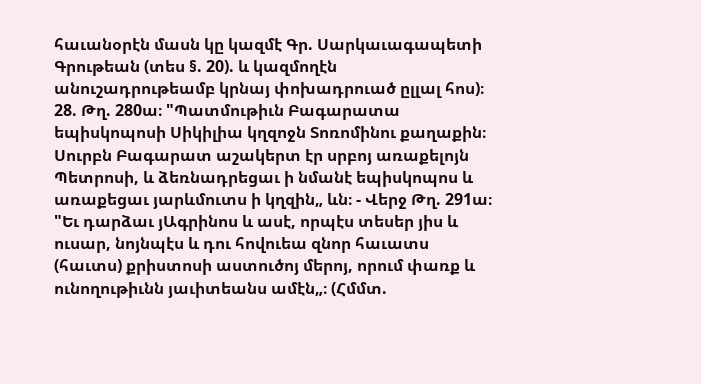հաւանօրէն մասն կը կազմէ Գր. Սարկաւագապետի Գրութեան (տես §. 20). և կազմողէն անուշադրութեամբ կրնայ փոխադրուած ըլլալ հոս)։ 28. Թղ. 280ա։ "Պատմութիւն Բագարատա եպիսկոպոսի Սիկիլիա կղզոջն Տոռոմինու քաղաքին։ Սուրբն Բագարատ աշակերտ էր սրբոյ առաքելոյն Պետրոսի, և ձեռնադրեցաւ ի նմանէ եպիսկոպոս և առաքեցաւ յարևմուտս ի կղզին„ ևն։ - Վերջ Թղ. 291ա։ "Եւ դարձաւ յԱգրինոս և ասէ, որպէս տեսեր յիս և ուսար, նոյնպէս և դու հովուեա զնոր հաւատս (հաւտս) քրիստոսի աստուծոյ մերոյ, որում փառք և ունողութիւնն յաւիտեանս ամէն„։ (Հմմտ.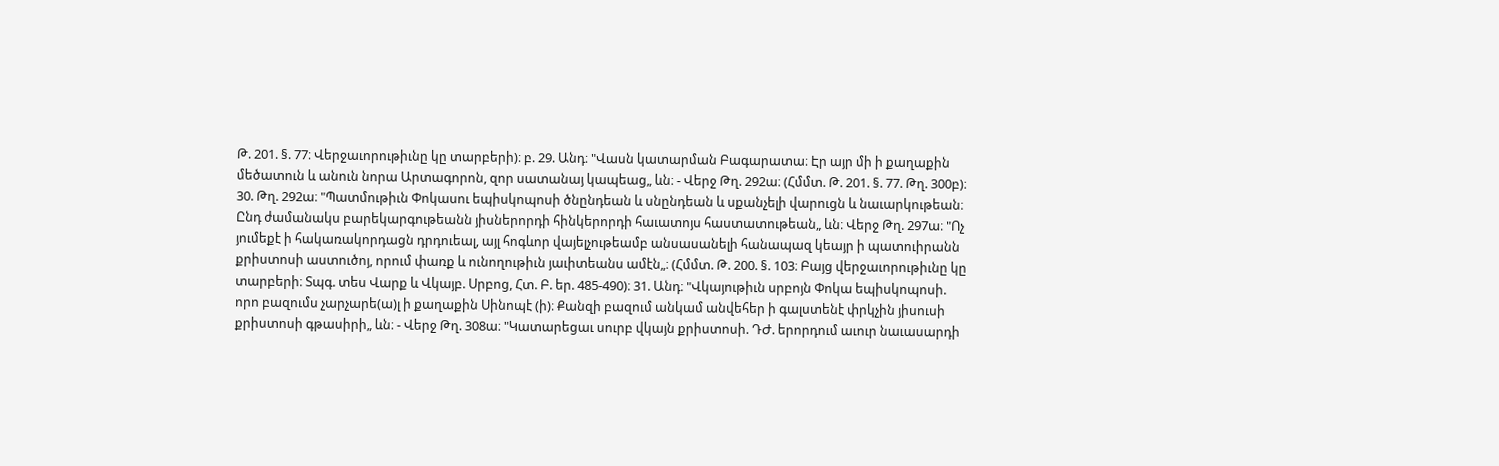Թ. 201. §. 77։ Վերջաւորութիւնը կը տարբերի)։ բ. 29. Անդ։ "Վասն կատարման Բագարատա։ Էր այր մի ի քաղաքին մեծատուն և անուն նորա Արտագորոն, զոր սատանայ կապեաց„ ևն։ - Վերջ Թղ. 292ա։ (Հմմտ. Թ. 201. §. 77. Թղ. 300բ)։ 30. Թղ. 292ա։ "Պատմութիւն Փոկասու եպիսկոպոսի ծնընդեան և սնընդեան և սքանչելի վարուցն և նաւարկութեան։ Ընդ ժամանակս բարեկարգութեանն յիսներորդի հինկերորդի հաւատոյս հաստատութեան„ ևն։ Վերջ Թղ. 297ա։ "Ոչ յումեքէ ի հակառակորդացն դրդուեալ, այլ հոգևոր վայելչութեամբ անսասանելի հանապազ կեայր ի պատուիրանն քրիստոսի աստուծոյ, որում փառք և ունողութիւն յաւիտեանս ամէն„։ (Հմմտ. Թ. 200. §. 103։ Բայց վերջաւորութիւնը կը տարբերի։ Տպգ. տես Վարք և Վկայբ. Սրբոց, Հտ. Բ. եր. 485-490)։ 31. Անդ։ "Վկայութիւն սրբոյն Փոկա եպիսկոպոսի. որո բազումս չարչարե(ա)լ ի քաղաքին Սինոպէ (ի)։ Քանզի բազում անկամ անվեհեր ի գալստենէ փրկչին յիսուսի քրիստոսի գթասիրի„ ևն։ - Վերջ Թղ. 308ա։ "Կատարեցաւ սուրբ վկայն քրիստոսի. ԴԺ. երորդում աւուր նաւասարդի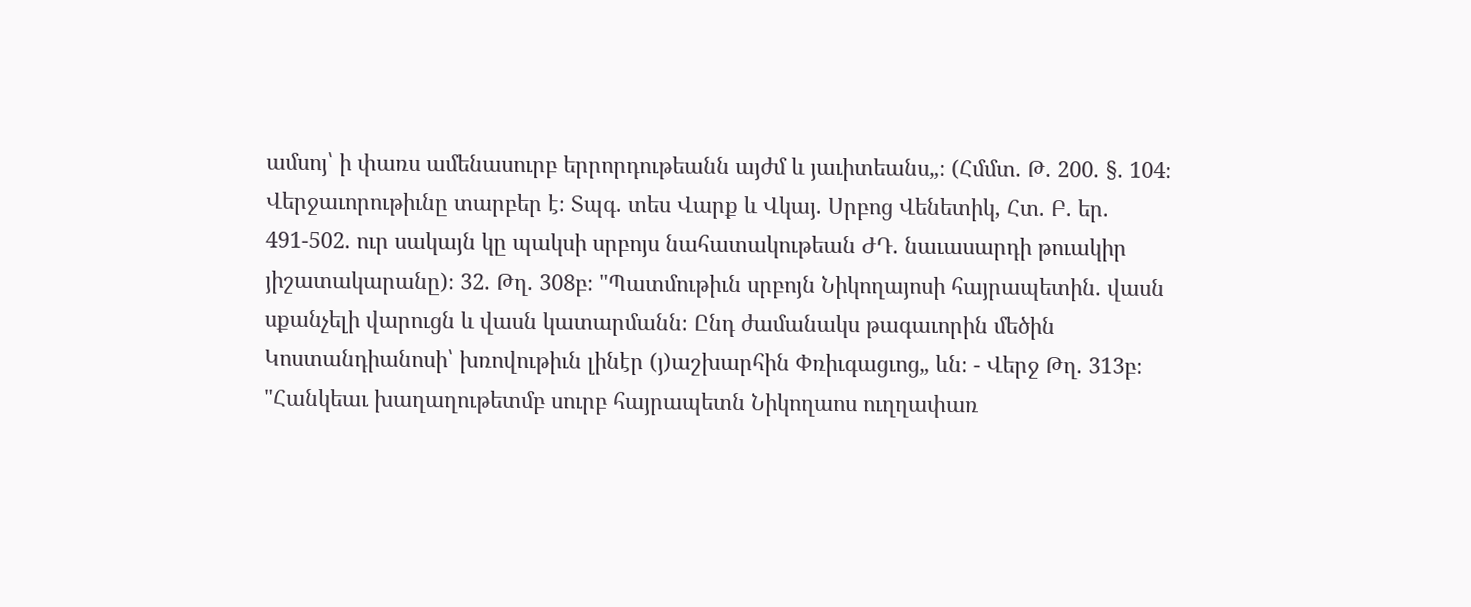ամսոյ՝ ի փառս ամենասուրբ երրորդութեանն այժմ և յաւիտեանս„։ (Հմմտ. Թ. 200. §. 104։ Վերջաւորութիւնը տարբեր է։ Տպգ. տես Վարք և Վկայ. Սրբոց Վենետիկ, Հտ. Բ. եր. 491-502. ուր սակայն կը պակսի սրբոյս նահատակութեան ԺԴ. նաւասարդի թուակիր յիշատակարանը)։ 32. Թղ. 308բ։ "Պատմութիւն սրբոյն Նիկողայոսի հայրապետին. վասն սքանչելի վարուցն և վասն կատարմանն։ Ընդ ժամանակս թագաւորին մեծին Կոստանդիանոսի՝ խռովութիւն լինէր (յ)աշխարհին Փռիւգացւոց„ ևն։ - Վերջ Թղ. 313բ։ "Հանկեաւ խաղաղութետմբ սուրբ հայրապետն Նիկողաոս ուղղափառ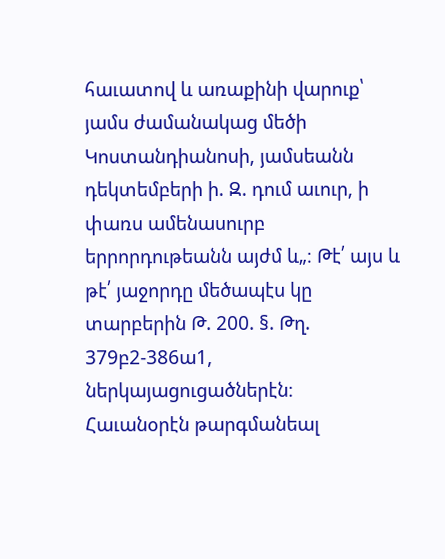հաւատով և առաքինի վարուք՝ յամս ժամանակաց մեծի Կոստանդիանոսի, յամսեանն դեկտեմբերի ի. Զ. դում աւուր, ի փառս ամենասուրբ երրորդութեանն այժմ և„։ Թէ՛ այս և թէ՛ յաջորդը մեծապէս կը տարբերին Թ. 200. §. Թղ. 379բ2-386ա1, ներկայացուցածներէն։ Հաւանօրէն թարգմանեալ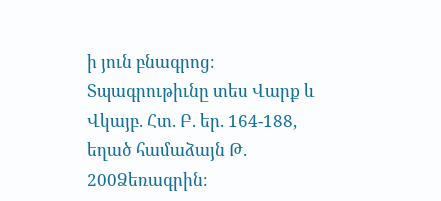ի յուն բնագրոց։ Տպագրութիւնը տես Վարք և Վկայբ. Հտ. Բ. եր. 164-188, եղած համաձայն Թ. 200Ձեռագրին։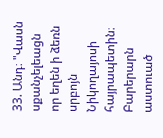33. Անդ։ "Վասն սքանչելեացն որ եղեն ի ձեռն սրբոյն Նիկողայոսի հայրապետին։ Բարերարն աստուած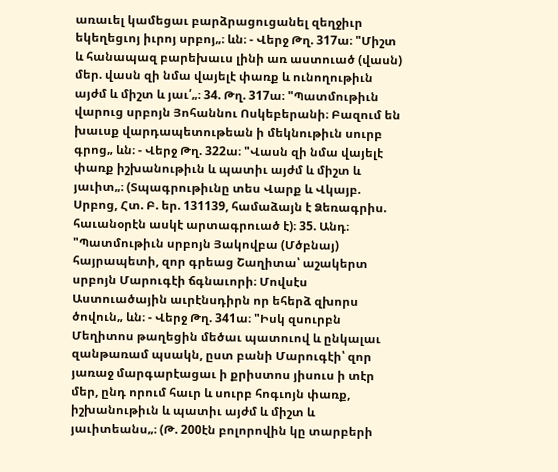առաւել կամեցաւ բարձրացուցանել զեղջիւր եկեղեցւոյ իւրոյ սրբոյ„։ ևն։ - Վերջ Թղ. 317ա։ "Միշտ և հանապազ բարեխաւս լինի առ աստուած (վասն) մեր. վասն զի նմա վայելէ փառք և ունողութիւն այժմ և միշտ և յաւ՛„։ 34. Թղ. 317ա։ "Պատմութիւն վարուց սրբոյն Յոհաննու Ոսկեբերանի։ Բազում են խաւսք վարդապետութեան ի մեկնութիւն սուրբ գրոց„ ևն։ - Վերջ Թղ. 322ա։ "Վասն զի նմա վայելէ փառք իշխանութիւն և պատիւ այժմ և միշտ և յաւիտ„։ (Տպագրութիւնը տես Վարք և Վկայբ. Սրբոց, Հտ. Բ. եր. 131139, համաձայն է Ձեռագրիս. հաւանօրէն ասկէ արտագրուած է)։ 35. Անդ։ "Պատմութիւն սրբոյն Յակովբա (Մծբնայ) հայրապետի, զոր գրեաց Շաղիտա՝ աշակերտ սրբոյն Մարուգէի ճգնաւորի։ Մովսէս Աստուածային աւրէնսդիրն որ եհերձ զխորս ծովուն„ ևն։ - Վերջ Թղ. 341ա։ "Իսկ զսուրբն Մեղիտոս թաղեցին մեծաւ պատուով և ընկալաւ զանթառամ պսակն, ըստ բանի Մարուգէի՝ զոր յառաջ մարգարէացաւ ի քրիստոս յիսուս ի տէր մեր, ընդ որում հաւր և սուրբ հոգւոյն փառք, իշխանութիւն և պատիւ այժմ և միշտ և յաւիտեանս„։ (Թ. 200էն բոլորովին կը տարբերի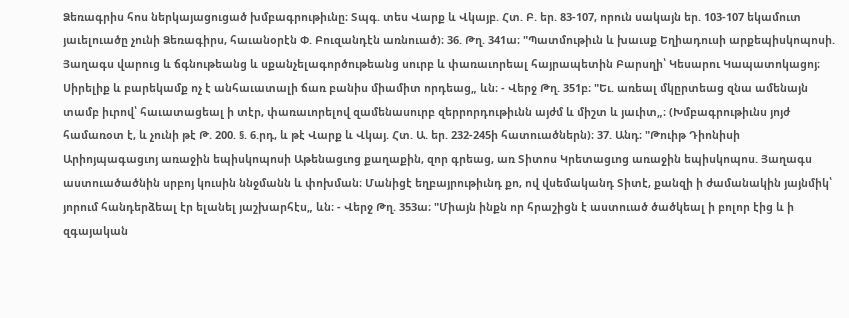Ձեռագրիս հոս ներկայացուցած խմբագրութիւնը։ Տպգ. տես Վարք և Վկայբ. Հտ. Բ. եր. 83-107, որուն սակայն եր. 103-107 եկամուտ յաւելուածը չունի Ձեռագիրս, հաւանօրէն Փ. Բուզանդէն առնուած)։ 36. Թղ. 341ա։ "Պատմութիւն և խաւսք Եղիադուսի արքեպիսկոպոսի. Յաղագս վարուց և ճգնութեանց և սքանչելագործութեանց սուրբ և փառաւորեալ հայրապետին Բարսղի՝ Կեսարու Կապատոկացոյ։ Սիրելիք և բարեկամք ոչ է անհաւատալի ճառ բանիս միամիտ որդեաց„ ևն։ - Վերջ Թղ. 351բ։ "Եւ. առեալ մկըրտեաց զնա ամենայն տամբ իւրով՝ հաւատացեալ ի տէր, փառաւորելով զամենասուրբ զերրորդութիւնն այժմ և միշտ և յաւիտ„։ (Խմբագրութիւնս յոյժ համառօտ է, և չունի թէ Թ. 200. §. 6.րդ, և թէ Վարք և Վկայ. Հտ. Ա. եր. 232-245ի հատուածներն)։ 37. Անդ։ "Թուիթ Դիոնիսի Արիոյպագացւոյ առաջին եպիսկոպոսի Աթենացւոց քաղաքին, զոր գրեաց, առ Տիտոս Կրետացւոց առաջին եպիսկոպոս. Յաղագս աստուածածնին սրբոյ կուսին ննջմանն և փոխման։ Մանիցէ եղբայրութիւնդ քո, ով վսեմականդ Տիտէ, քանզի ի ժամանակին յայնմիկ՝ յորում հանդերձեալ էր ելանել յաշխարհէս„ ևն։ - Վերջ Թղ. 353ա։ "Միայն ինքն որ հրաշիցն է աստուած ծածկեալ ի բոլոր էից և ի զգայական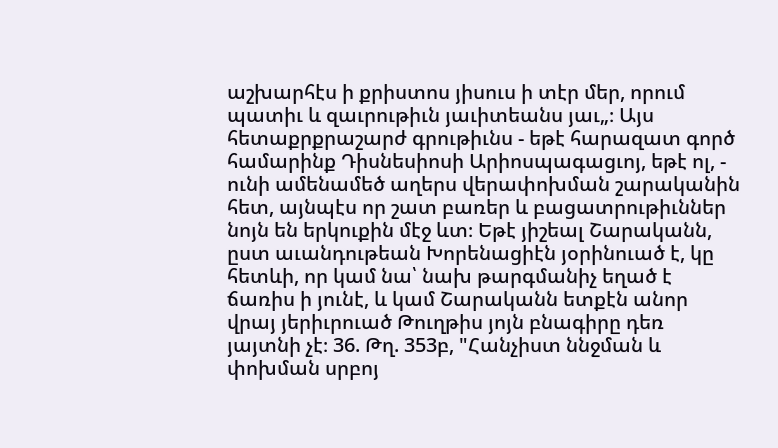աշխարհէս ի քրիստոս յիսուս ի տէր մեր, որում պատիւ և զաւրութիւն յաւիտեանս յաւ„։ Այս հետաքրքրաշարժ գրութիւնս - եթէ հարազատ գործ համարինք Դիսնեսիոսի Արիոսպագացւոյ, եթէ ոլ, - ունի ամենամեծ աղերս վերափոխման շարականին հետ, այնպէս որ շատ բառեր և բացատրութիւններ նոյն են երկուքին մէջ ևտ։ Եթէ յիշեալ Շարականն, ըստ աւանդութեան Խորենացիէն յօրինուած է, կը հետևի, որ կամ նա՝ նախ թարգմանիչ եղած է ճառիս ի յունէ, և կամ Շարականն ետքէն անոր վրայ յերիւրուած Թուղթիս յոյն բնագիրը դեռ յայտնի չէ։ 36. Թղ. 353բ, "Հանչիստ ննջման և փոխման սրբոյ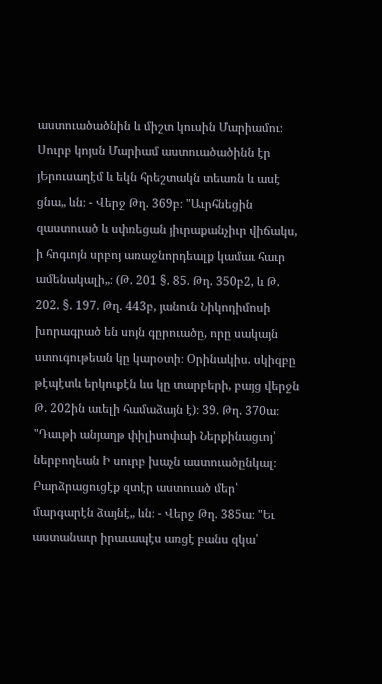աստուածածնին և միշտ կուսին Մարիամու։ Սուրբ կոյսն Մարիամ աստուածածինն էր յԵրուսաղէմ և եկն հրեշտակն տեառն և ասէ ցնա„ ևն։ - Վերջ Թղ. 369բ։ "Աւրհնեցին զաստուած և սփռեցան յիւրաքանչիւր վիճակս, ի հոգւոյն սրբոյ առաջնորդեալք կամաւ հաւր ամենակալի„։ (Թ. 201 §. 85. Թղ. 350բ2, և Թ. 202. §. 197. Թղ. 443բ, յանուն Նիկոդիմոսի խորագրած են սոյն գըրուածը, որը սակայն ստուգութեան կը կարօտի։ Օրինակիս. սկիզբը թէպէտև երկուքէն ևս կը տարբերի, բայց վերջն Թ. 202ին աւելի համաձայն է)։ 39. Թղ. 370ա։ "Դաւթի անյաղթ փիլիսոփաի Ներքինացւոյ՝ ներբողեան Ի սուրբ խաչն աստուածընկալ։ Բարձրացուցէք զտէր աստուած մեր՝ մարգարէն ձայնէ„ ևն։ - Վերջ Թղ. 385ա։ "Եւ աստանաւր իրաւապէս առցէ բանս զկա՝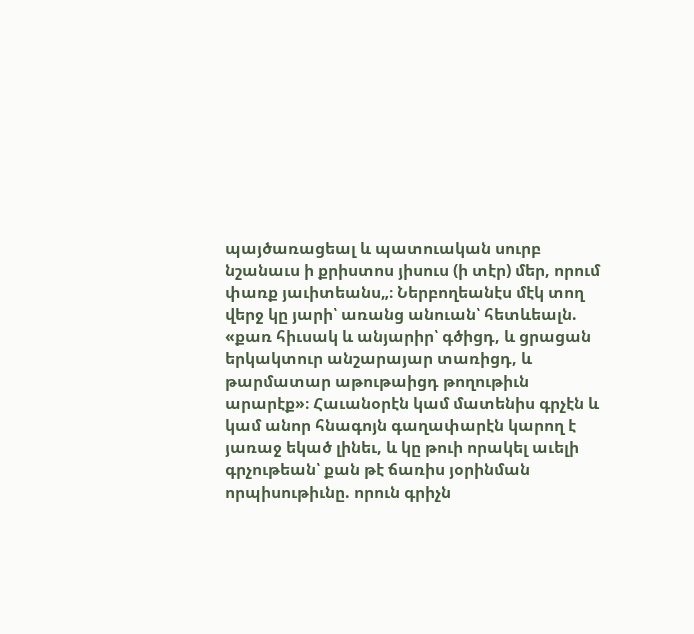պայծառացեալ և պատուական սուրբ նշանաւս ի քրիստոս յիսուս (ի տէր) մեր, որում փառք յաւիտեանս„։ Ներբողեանէս մէկ տող վերջ կը յարի՝ առանց անուան՝ հետևեալն. «քառ հիւսակ և անյարիր՝ գծիցդ, և ցրացան երկակտուր անշարայար տառիցդ, և թարմատար աթութաիցդ թողութիւն արարէք»։ Հաւանօրէն կամ մատենիս գրչէն և կամ անոր հնագոյն գաղափարէն կարող է յառաջ եկած լինեւ, և կը թուի որակել աւելի գրչութեան՝ քան թէ ճառիս յօրինման որպիսութիւնը. որուն գրիչն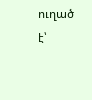ուղած է՝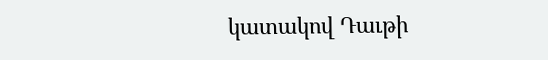կատակով Դաւթի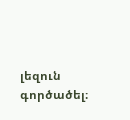լեզուն գործածել։